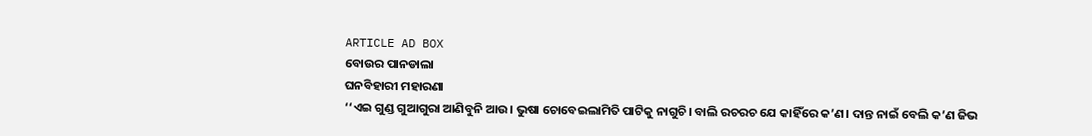ARTICLE AD BOX
ବୋଉର ପାନଡାଲା
ଘନବିହାରୀ ମହାରଣା
‘‘ଏଇ ଗୁଣ୍ଡ ଗୁଆଗୁରା ଆଣିବୁନି ଆଉ। ଭୁଷା ଚୋବେଇଲାମିତି ପାଟିକୁ ନାଗୁଚି। ବାଲି ରଚରଚ ଯେ କାହିଁରେ କ’ଣ। ଦାନ୍ତ ନାଇଁ ବେଲି କ’ଣ ଜିଭ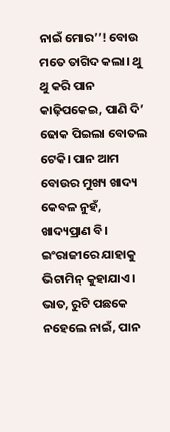ନାଇଁ ମୋର’’! ବୋଉ ମତେ ତାଗିଦ କଲା। ଥୁ ଥୁ କରି ପାନ କାଢ଼ିପକେଇ, ପାଣି ଦି’ ଢୋକ ପିଇଲା ବୋତଲ ଟେକି। ପାନ ଆମ ବୋଉର ମୁଖ୍ୟ ଖାଦ୍ୟ କେବଳ ନୁହଁ, ଖାଦ୍ୟପ୍ରାଣ ବି। ଇଂରାଜୀରେ ଯାହାକୁ ଭିଟାମିନ୍ କୁହାଯାଏ। ଭାତ, ରୁଟି ପଛକେ ନହେଲେ ନାଇଁ, ପାନ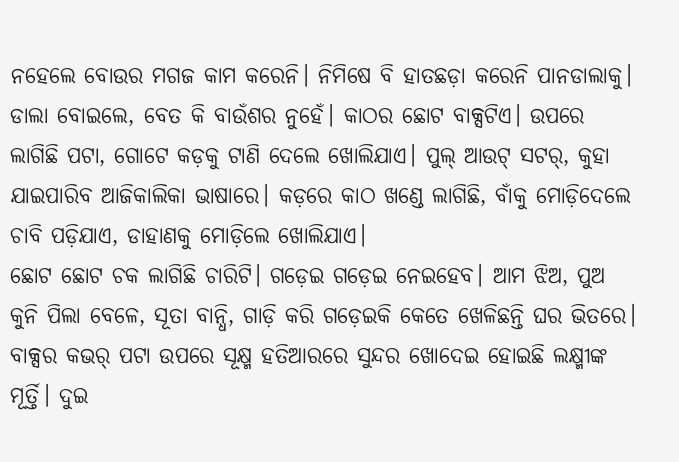ନହେଲେ ବୋଉର ମଗଜ କାମ କରେନି। ନିମିଷେ ବି ହାତଛଡ଼ା କରେନି ପାନଡାଲାକୁ।
ଡାଲା ବୋଇଲେ, ବେତ କି ବାଉଁଶର ନୁହେଁ। କାଠର ଛୋଟ ବାକ୍ସଟିଏ। ଉପରେ ଲାଗିଛି ପଟା, ଗୋଟେ କଡ଼କୁ ଟାଣି ଦେଲେ ଖୋଲିଯାଏ। ପୁଲ୍ ଆଉଟ୍ ସଟର୍, କୁହା ଯାଇପାରିବ ଆଜିକାଲିକା ଭାଷାରେ। କଡ଼ରେ କାଠ ଖଣ୍ଡେ ଲାଗିଛି, ବାଁକୁ ମୋଡ଼ିଦେଲେ ଚାବି ପଡ଼ିଯାଏ, ଡାହାଣକୁ ମୋଡ଼ିଲେ ଖୋଲିଯାଏ।
ଛୋଟ ଛୋଟ ଚକ ଲାଗିଛି ଚାରିଟି। ଗଡ଼େଇ ଗଡ଼େଇ ନେଇହେବ। ଆମ ଝିଅ, ପୁଅ କୁନି ପିଲା ବେଳେ, ସୂତା ବାନ୍ଧି, ଗାଡ଼ି କରି ଗଡ଼େଇକି କେତେ ଖେଳିଛନ୍ତି ଘର ଭିତରେ। ବାକ୍ସର କଭର୍ ପଟା ଉପରେ ସୂକ୍ଷ୍ମ ହତିଆରରେ ସୁନ୍ଦର ଖୋଦେଇ ହୋଇଛି ଲକ୍ଷ୍ମୀଙ୍କ ମୂର୍ତ୍ତି। ଦୁଇ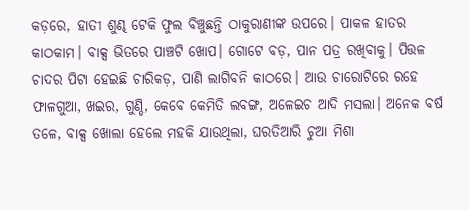କଡ଼ରେ, ହାତୀ ଶୁଣ୍ଢ ଟେକି ଫୁଲ ବିଞ୍ଚୁଛନ୍ତି ଠାକୁରାଣୀଙ୍କ ଉପରେ। ପାକଳ ହାତର କାଠକାମ। ବାକ୍ସ ଭିତରେ ପାଞ୍ଚଟି ଖୋପ। ଗୋଟେ ବଡ଼, ପାନ ପତ୍ର ରଖିବାକୁ। ପିତ୍ତଳ ଚାଦର ପିଟା ହେଇଛି ଚାରିକଡ଼, ପାଣି ଲାଗିବନି କାଠରେ। ଆଉ ଚାରୋଟିରେ ରହେ ଫାଳଗୁଆ, ଖଇର, ଗୁଣ୍ଡି, କେବେ କେମିତି ଲବଙ୍ଗ, ଅଳେଇଚ ଆଦି ମସଲା। ଅନେକ ବର୍ଷ ତଳେ, ବାକ୍ସ ଖୋଲା ହେଲେ ମହକି ଯାଉଥିଲା, ଘରତିଆରି ଚୁଆ ମିଶା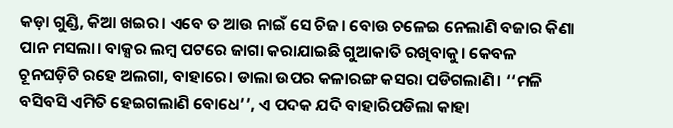କଡ଼ା ଗୁଣ୍ଡି, କିଆ ଖଇର। ଏବେ ତ ଆଉ ନାଇଁ ସେ ଚିଜ। ବୋଉ ଚଳେଇ ନେଲାଣି ବଜାର କିଣା ପାନ ମସଲା। ବାକ୍ସର ଲମ୍ୱ ପଟରେ ଜାଗା କରାଯାଇଛି ଗୁଆକାତି ରଖିବାକୁ। କେବଳ ଚୂନଘଡ଼ିଟି ରହେ ଅଲଗା, ବାହାରେ। ଡାଲା ଉପର କଳାରଙ୍ଗ କସରା ପଡିଗଲାଣି। ‘‘ମଳି ବସିବସି ଏମିତି ହେଇଗଲାଣି ବୋଧେ’’, ଏ ପଦକ ଯଦି ବାହାରିପଡିଲା କାହା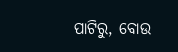ପାଟିରୁ, ବୋଉ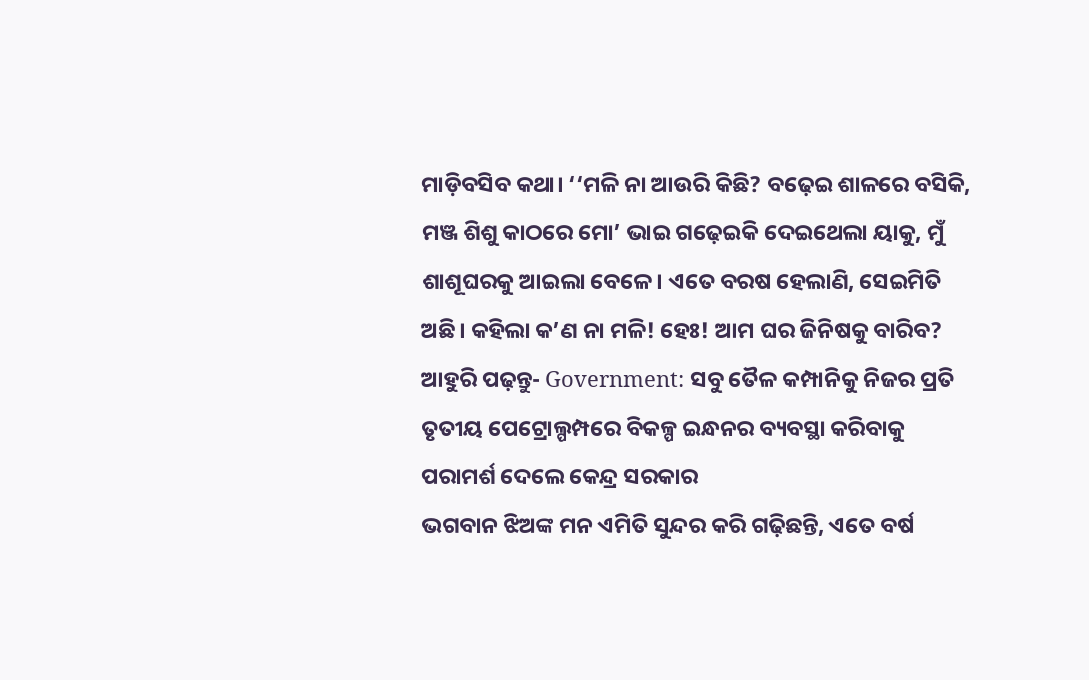ମାଡ଼ିବସିବ କଥା। ‘‘ମଳି ନା ଆଉରି କିଛି? ବଢ଼େଇ ଶାଳରେ ବସିକି, ମଞ୍ଜ ଶିଶୁ କାଠରେ ମୋ’ ଭାଇ ଗଢ଼େଇକି ଦେଇଥେଲା ୟାକୁ, ମୁଁ ଶାଶୂଘରକୁ ଆଇଲା ବେଳେ। ଏତେ ବରଷ ହେଲାଣି, ସେଇମିତି ଅଛି। କହିଲା କ’ଣ ନା ମଳି! ହେଃ! ଆମ ଘର ଜିନିଷକୁ ବାରିବ?
ଆହୁରି ପଢ଼ନ୍ତୁ- Government: ସବୁ ତୈଳ କମ୍ପାନିକୁ ନିଜର ପ୍ରତି ତୃତୀୟ ପେଟ୍ରୋଲ୍ପମ୍ପରେ ବିକଳ୍ପ ଇନ୍ଧନର ବ୍ୟବସ୍ଥା କରିବାକୁ ପରାମର୍ଶ ଦେଲେ କେନ୍ଦ୍ର ସରକାର
ଭଗବାନ ଝିଅଙ୍କ ମନ ଏମିତି ସୁନ୍ଦର କରି ଗଢ଼ିଛନ୍ତି, ଏତେ ବର୍ଷ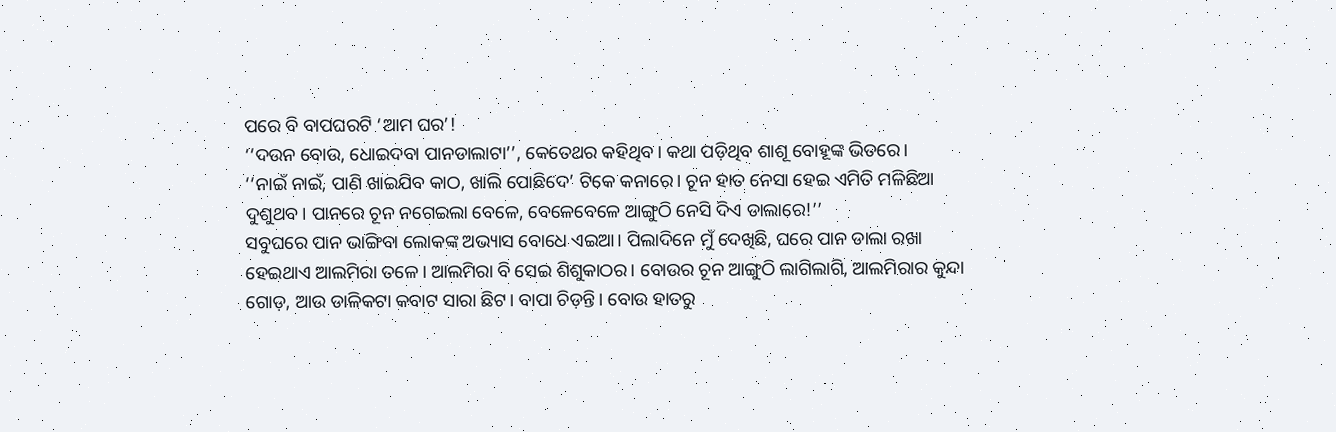ପରେ ବି ବାପଘରଟି ‘ଆମ ଘର’!
‘‘ଦଉନ ବୋଉ, ଧୋଇଦବା ପାନଡାଲାଟା’’, କେତେଥର କହିଥିବ। କଥା ପଡ଼ିଥିବ ଶାଶୂ ବୋହୂଙ୍କ ଭିତରେ।
‘‘ନାଇଁ ନାଇଁ, ପାଣି ଖାଇଯିବ କାଠ, ଖାଲି ପୋଛିଦେ’ ଟିକେ କନାରେ। ଚୂନ ହାତ ନେସା ହେଇ ଏମିତି ମଳିଛିଆ ଦୁଶୁଥବ। ପାନରେ ଚୂନ ନଗେଇଲା ବେଳେ, ବେଳେବେଳେ ଆଙ୍ଗୁଠି ନେସି ଦିଏ ଡାଲାରେ!’’
ସବୁଘରେ ପାନ ଭାଙ୍ଗିବା ଲୋକଙ୍କ ଅଭ୍ୟାସ ବୋଧେ ଏଇଆ। ପିଲାଦିନେ ମୁଁ ଦେଖିଛି, ଘରେ ପାନ ଡାଲା ରଖା ହେଇଥାଏ ଆଲମିରା ତଳେ। ଆଲମିରା ବି ସେଇ ଶିଶୁକାଠର। ବୋଉର ଚୂନ ଆଙ୍ଗୁଠି ଲାଗିଲାଗି, ଆଲମିରାର କୁନ୍ଦା ଗୋଡ଼, ଆଉ ଡାଳିକଟା କବାଟ ସାରା ଛିଟ। ବାପା ଚିଡ଼ନ୍ତି। ବୋଉ ହାତରୁ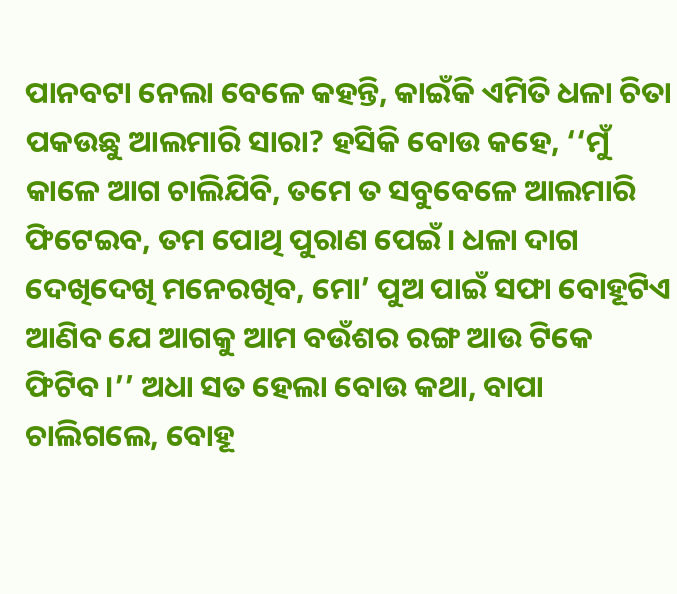ପାନବଟା ନେଲା ବେଳେ କହନ୍ତି, କାଇଁକି ଏମିତି ଧଳା ଚିତା ପକଉଛୁ ଆଲମାରି ସାରା? ହସିକି ବୋଉ କହେ, ‘‘ମୁଁ କାଳେ ଆଗ ଚାଲିଯିବି, ତମେ ତ ସବୁବେଳେ ଆଲମାରି ଫିଟେଇବ, ତମ ପୋଥି ପୁରାଣ ପେଇଁ। ଧଳା ଦାଗ ଦେଖିଦେଖି ମନେରଖିବ, ମୋ’ ପୁଅ ପାଇଁ ସଫା ବୋହୂଟିଏ ଆଣିବ ଯେ ଆଗକୁ ଆମ ବଉଁଶର ରଙ୍ଗ ଆଉ ଟିକେ ଫିଟିବ।’’ ଅଧା ସତ ହେଲା ବୋଉ କଥା, ବାପା ଚାଲିଗଲେ, ବୋହୂ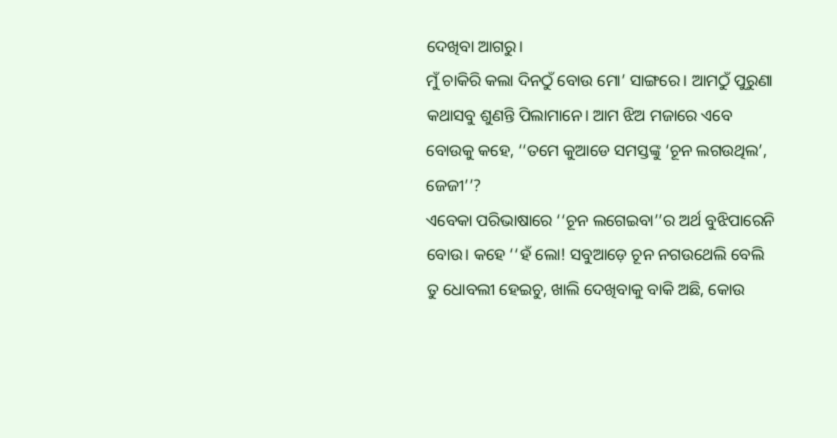ଦେଖିବା ଆଗରୁ।
ମୁଁ ଚାକିରି କଲା ଦିନଠୁଁ ବୋଉ ମୋ’ ସାଙ୍ଗରେ। ଆମଠୁଁ ପୁରୁଣା କଥାସବୁ ଶୁଣନ୍ତି ପିଲାମାନେ। ଆମ ଝିଅ ମଜାରେ ଏବେ ବୋଉକୁ କହେ, ‘‘ତମେ କୁଆଡେ ସମସ୍ତଙ୍କୁ ‘ଚୂନ ଲଗଉଥିଲ’, ଜେଜୀ’’?
ଏବେକା ପରିଭାଷାରେ ‘‘ଚୂନ ଲଗେଇବା’’ର ଅର୍ଥ ବୁଝିପାରେନି ବୋଉ। କହେ ‘‘ହଁ ଲୋ! ସବୁଆଡ଼େ ଚୂନ ନଗଉଥେଲି ବେଲି ତୁ ଧୋବଲୀ ହେଇଚୁ, ଖାଲି ଦେଖିବାକୁ ବାକି ଅଛି, କୋଉ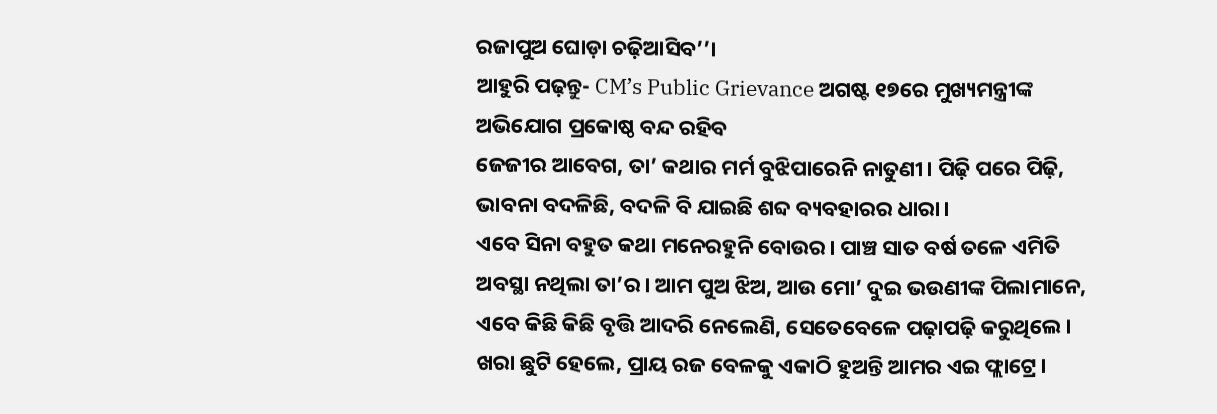ରଜାପୁଅ ଘୋଡ଼ା ଚଢ଼ିଆସିବ’’।
ଆହୁରି ପଢ଼ନ୍ତୁ- CM’s Public Grievance ଅଗଷ୍ଟ ୧୭ରେ ମୁଖ୍ୟମନ୍ତ୍ରୀଙ୍କ ଅଭିଯୋଗ ପ୍ରକୋଷ୍ଠ ବନ୍ଦ ରହିବ
ଜେଜୀର ଆବେଗ, ତା’ କଥାର ମର୍ମ ବୁଝିପାରେନି ନାତୁଣୀ। ପିଢ଼ି ପରେ ପିଢ଼ି, ଭାବନା ବଦଳିଛି, ବଦଳି ବି ଯାଇଛି ଶବ୍ଦ ବ୍ୟବହାରର ଧାରା।
ଏବେ ସିନା ବହୁତ କଥା ମନେରହୁନି ବୋଉର। ପାଞ୍ଚ ସାତ ବର୍ଷ ତଳେ ଏମିତି ଅବସ୍ଥା ନଥିଲା ତା’ର। ଆମ ପୁଅ ଝିଅ, ଆଉ ମୋ’ ଦୁଇ ଭଉଣୀଙ୍କ ପିଲାମାନେ, ଏବେ କିଛି କିଛି ବୃତ୍ତି ଆଦରି ନେଲେଣି, ସେତେବେଳେ ପଢ଼ାପଢ଼ି କରୁଥିଲେ। ଖରା ଛୁଟି ହେଲେ, ପ୍ରାୟ ରଜ ବେଳକୁ ଏକାଠି ହୁଅନ୍ତି ଆମର ଏଇ ଫ୍ଲାଟ୍ରେ।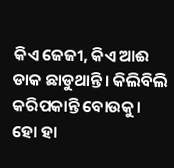କିଏ ଜେଜୀ, କିଏ ଆଈ ଡାକ ଛାଡୁଥାନ୍ତି। କିଲିବିଲି କରିପକାନ୍ତି ବୋଉକୁ।
ହୋ ହା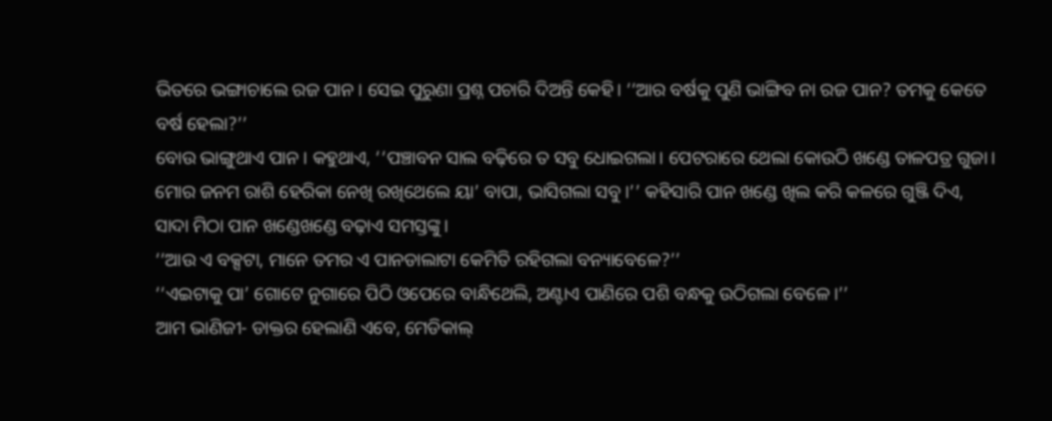ଭିତରେ ଭଙ୍ଗାଚାଲେ ରଜ ପାନ। ସେଇ ପୁରୁଣା ପ୍ରଶ୍ନ ପଚାରି ଦିଅନ୍ତି କେହି। ‘‘ଆର ବର୍ଷକୁ ପୁଣି ଭାଙ୍ଗିବ ନା ରଜ ପାନ? ତମକୁ କେତେ ବର୍ଷ ହେଲା?’’
ବୋଉ ଭାଙ୍ଗୁଥାଏ ପାନ। କହୁଥାଏ, ‘‘ପଞ୍ଚାବନ ସାଲ ବଢ଼ିରେ ତ ସବୁ ଧୋଇଗଲା। ପେଟରାରେ ଥେଲା କୋଉଠି ଖଣ୍ଡେ ତାଳପତ୍ର ଗୁଜା। ମୋର ଜନମ ରାଶି ହେରିକା ନେଖି ରଖିଥେଲେ ୟା’ ବାପା, ଭାସିଗଲା ସବୁ।’’ କହିସାରି ପାନ ଖଣ୍ଡେ ଖିଲ କରି କଳରେ ଗୁଞ୍ଜି ଦିଏ, ସାଦା ମିଠା ପାନ ଖଣ୍ଡେଖଣ୍ଡେ ବଢ଼ାଏ ସମସ୍ତଙ୍କୁ।
‘‘ଆଉ ଏ ବକ୍ସଟା, ମାନେ ତମର ଏ ପାନଡାଲାଟା କେମିତି ରହିଗଲା ବନ୍ୟାବେଳେ?’’
‘‘ଏଇଟାକୁ ପା’ ଗୋଟେ ନୁଗାରେ ପିଠି ଓପେରେ ବାନ୍ଧିଥେଲି, ଅଣ୍ଟାଏ ପାଣିରେ ପଶି ବନ୍ଧକୁ ଉଠିଗଲା ବେଳେ।’’
ଆମ ଭାଣିଜୀ- ଡାକ୍ତର ହେଲାଣି ଏବେ, ମେଡିକାଲ୍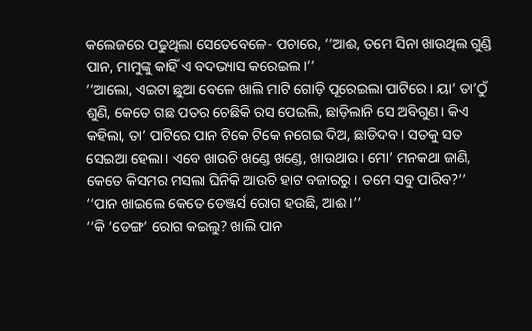କଲେଜରେ ପଢୁଥିଲା ସେତେବେଳେ- ପଚାରେ, ‘‘ଆଈ, ତମେ ସିନା ଖାଉଥିଲ ଗୁଣ୍ଡି ପାନ, ମାମୁଙ୍କୁ କାହିଁ ଏ ବଦଭ୍ୟାସ କରେଇଲ।’’
‘‘ଆଲୋ, ଏଇଟା ଛୁଆ ବେଳେ ଖାଲି ମାଟି ଗୋଡ଼ି ପୂରେଇଲା ପାଟିରେ। ୟା’ ତା’ଠୁଁ ଶୁଣି, କେତେ ଗଛ ପତର ଚେଛିକି ରସ ପେଇଲି, ଛାଡ଼ିଲାନି ସେ ଅବିଗୁଣ। କିଏ କହିଲା, ତା’ ପାଟିରେ ପାନ ଟିକେ ଟିକେ ନଗେଇ ଦିଅ, ଛାଡିଦବ। ସତକୁ ସତ ସେଇଆ ହେଲା। ଏବେ ଖାଉଚି ଖଣ୍ଡେ ଖଣ୍ଡେ, ଖାଉଥାଉ। ମୋ’ ମନକଥା ଜାଣି, କେତେ କିସମର ମସଲା ଘିନିକି ଆଉଚି ହାଟ ବଜାରରୁ। ତମେ ସବୁ ପାରିବ?’’
‘‘ପାନ ଖାଇଲେ କେତେ ଡେଞ୍ଜର୍ସ ରୋଗ ହଉଛି, ଆଈ।’’
‘‘କି ‘ଡେଙ୍ଗ’ ରୋଗ କଇଲୁ? ଖାଲି ପାନ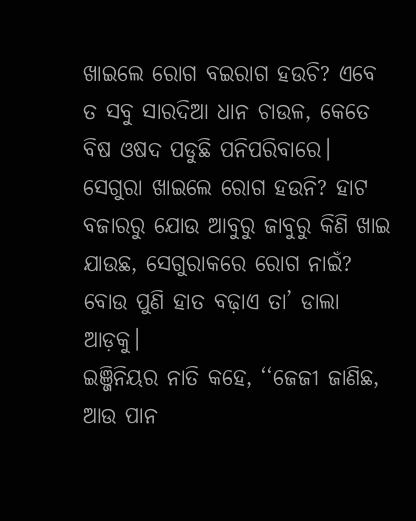ଖାଇଲେ ରୋଗ ବଇରାଗ ହଉଚି? ଏବେ ତ ସବୁ ସାରଦିଆ ଧାନ ଚାଉଳ, କେତେ ବିଷ ଓଷଦ ପଡୁଛି ପନିପରିବାରେ। ସେଗୁରା ଖାଇଲେ ରୋଗ ହଉନି? ହାଟ ବଜାରରୁ ଯୋଉ ଆବୁରୁ ଜାବୁରୁ କିଣି ଖାଇ ଯାଉଛ, ସେଗୁରାକରେ ରୋଗ ନାଇଁ? ବୋଉ ପୁଣି ହାତ ବଢ଼ାଏ ତା’ ଡାଲା ଆଡ଼କୁ।
ଇଞ୍ଜିନିୟର ନାତି କହେ, ‘‘ଜେଜୀ ଜାଣିଛ, ଆଉ ପାନ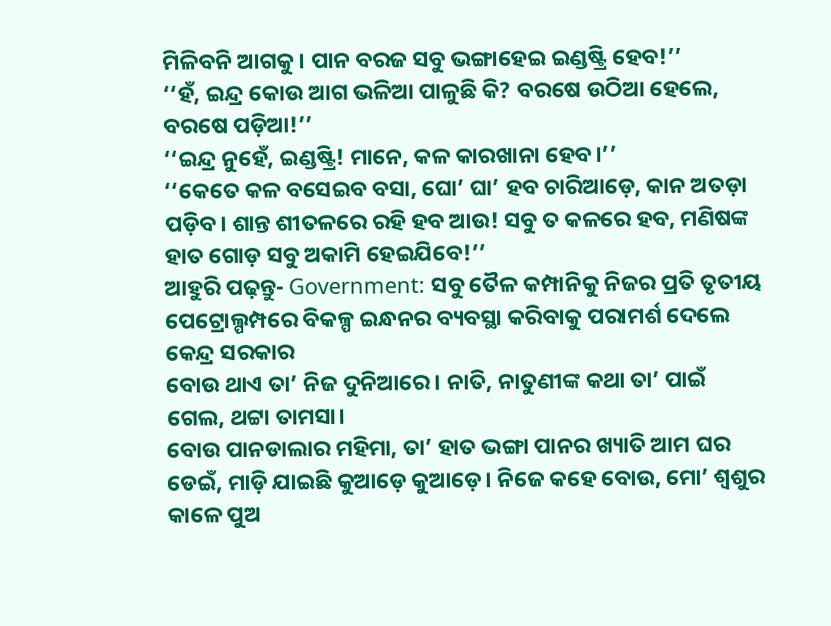ମିଳିବନି ଆଗକୁ। ପାନ ବରଜ ସବୁ ଭଙ୍ଗାହେଇ ଇଣ୍ଡଷ୍ଟ୍ରି ହେବ!’’
‘‘ହଁ, ଇନ୍ଦ୍ର କୋଉ ଆଗ ଭଳିଆ ପାଳୁଛି କି? ବରଷେ ଉଠିଆ ହେଲେ, ବରଷେ ପଡ଼ିଆ!’’
‘‘ଇନ୍ଦ୍ର ନୁହେଁ, ଇଣ୍ଡଷ୍ଟ୍ରି! ମାନେ, କଳ କାରଖାନା ହେବ।’’
‘‘କେତେ କଳ ବସେଇବ ବସା, ଘୋ’ ଘା’ ହବ ଚାରିଆଡ଼େ, କାନ ଅତଡ଼ା ପଡ଼ିବ। ଶାନ୍ତ ଶୀତଳରେ ରହି ହବ ଆଉ! ସବୁ ତ କଳରେ ହବ, ମଣିଷଙ୍କ ହାତ ଗୋଡ଼ ସବୁ ଅକାମି ହେଇଯିବେ!’’
ଆହୁରି ପଢ଼ନ୍ତୁ- Government: ସବୁ ତୈଳ କମ୍ପାନିକୁ ନିଜର ପ୍ରତି ତୃତୀୟ ପେଟ୍ରୋଲ୍ପମ୍ପରେ ବିକଳ୍ପ ଇନ୍ଧନର ବ୍ୟବସ୍ଥା କରିବାକୁ ପରାମର୍ଶ ଦେଲେ କେନ୍ଦ୍ର ସରକାର
ବୋଉ ଥାଏ ତା’ ନିଜ ଦୁନିଆରେ। ନାତି, ନାତୁଣୀଙ୍କ କଥା ତା’ ପାଇଁ ଗେଲ, ଥଟ୍ଟା ତାମସା।
ବୋଉ ପାନଡାଲାର ମହିମା, ତା’ ହାତ ଭଙ୍ଗା ପାନର ଖ୍ୟାତି ଆମ ଘର ଡେଇଁ, ମାଡ଼ି ଯାଇଛି କୁଆଡ଼େ କୁଆଡ଼େ। ନିଜେ କହେ ବୋଉ, ମୋ’ ଶ୍ବଶୁର କାଳେ ପୁଅ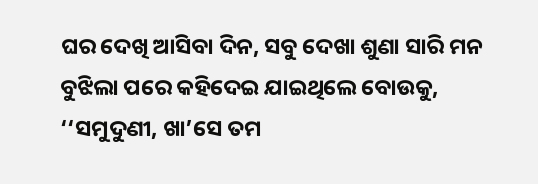ଘର ଦେଖି ଆସିବା ଦିନ, ସବୁ ଦେଖା ଶୁଣା ସାରି ମନ ବୁଝିଲା ପରେ କହିଦେଇ ଯାଇଥିଲେ ବୋଉକୁ, ‘‘ସମୁଦୁଣୀ, ଖା’ସେ ତମ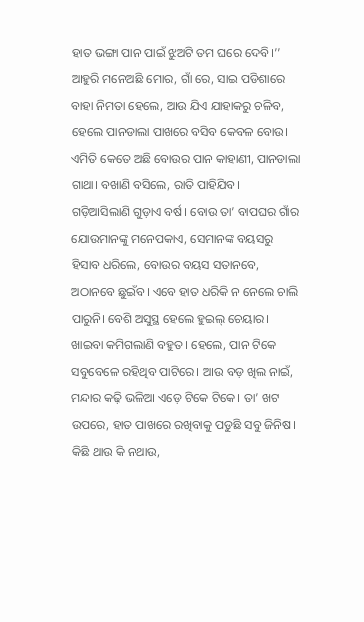ହାତ ଭଙ୍ଗା ପାନ ପାଇଁ ଝୁଅଟି ତମ ଘରେ ଦେବି।’’ ଆହୁରି ମନେଅଛି ମୋର, ଗାଁ ରେ, ସାଇ ପଡିଶାରେ ବାହା ନିମତା ହେଲେ, ଆଉ ଯିଏ ଯାହାକରୁ ଚଳିବ, ହେଲେ ପାନଡାଲା ପାଖରେ ବସିବ କେବଳ ବୋଉ।
ଏମିତି କେତେ ଅଛି ବୋଉର ପାନ କାହାଣୀ, ପାନଡାଲା ଗାଥା। ବଖାଣି ବସିଲେ, ରାତି ପାହିଯିବ।
ଗଡ଼ିଆସିଲାଣି ଗୁଡ଼ାଏ ବର୍ଷ। ବୋଉ ତା’ ବାପଘର ଗାଁର ଯୋଉମାନଙ୍କୁ ମନେପକାଏ, ସେମାନଙ୍କ ବୟସରୁ ହିସାବ ଧରିଲେ, ବୋଉର ବୟସ ସତାନବେ, ଅଠାନବେ ଛୁଇଁବ। ଏବେ ହାତ ଧରିକି ନ ନେଲେ ଚାଲି ପାରୁନି। ବେଶି ଅସୁସ୍ଥ ହେଲେ ହୁଇଲ୍ ଚେୟାର। ଖାଇବା କମିଗଲାଣି ବହୁତ। ହେଲେ, ପାନ ଟିକେ ସବୁବେଳେ ରହିଥିବ ପାଟିରେ। ଆଉ ବଡ଼ ଖିଲ ନାଇଁ, ମନ୍ଦାର କଢ଼ି ଭଳିଆ ଏଡ଼େ ଟିକେ ଟିକେ। ତା’ ଖଟ ଉପରେ, ହାତ ପାଖରେ ରଖିବାକୁ ପଡୁଛି ସବୁ ଜିନିଷ। କିଛି ଥାଉ କି ନଥାଉ,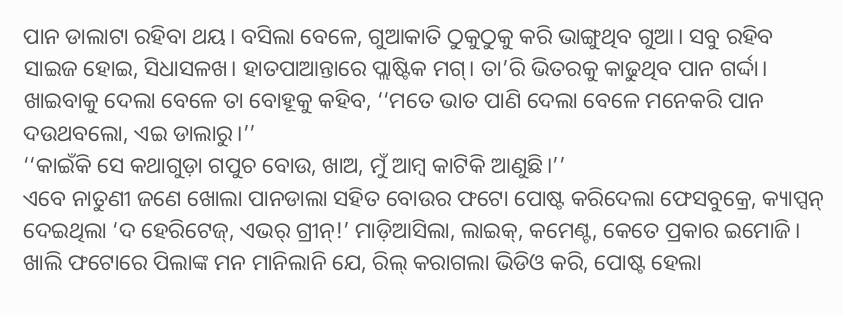ପାନ ଡାଲାଟା ରହିବା ଥୟ। ବସିଲା ବେଳେ, ଗୁଆକାତି ଠୁକୁଠୁକୁ କରି ଭାଙ୍ଗୁଥିବ ଗୁଆ। ସବୁ ରହିବ ସାଇଜ ହୋଇ, ସିଧାସଳଖ। ହାତପାଆନ୍ତାରେ ପ୍ଲାଷ୍ଟିକ ମଗ୍। ତା’ରି ଭିତରକୁ କାଢୁଥିବ ପାନ ଗର୍ଦ୍ଦା।
ଖାଇବାକୁ ଦେଲା ବେଳେ ତା ବୋହୂକୁ କହିବ, ‘‘ମତେ ଭାତ ପାଣି ଦେଲା ବେଳେ ମନେକରି ପାନ ଦଉଥବଲୋ, ଏଇ ଡାଲାରୁ।’’
‘‘କାଇଁକି ସେ କଥାଗୁଡ଼ା ଗପୁଚ ବୋଉ, ଖାଅ, ମୁଁ ଆମ୍ବ କାଟିକି ଆଣୁଛି।’’
ଏବେ ନାତୁଣୀ ଜଣେ ଖୋଲା ପାନଡାଲା ସହିତ ବୋଉର ଫଟୋ ପୋଷ୍ଟ କରିଦେଲା ଫେସବୁକ୍ରେ, କ୍ୟାପ୍ସନ୍ ଦେଇଥିଲା ‘ଦ ହେରିଟେଜ୍, ଏଭର୍ ଗ୍ରୀନ୍!’ ମାଡ଼ିଆସିଲା, ଲାଇକ୍, କମେଣ୍ଟ, କେତେ ପ୍ରକାର ଇମୋଜି। ଖାଲି ଫଟୋରେ ପିଲାଙ୍କ ମନ ମାନିଲାନି ଯେ, ରିଲ୍ କରାଗଲା ଭିଡିଓ କରି, ପୋଷ୍ଟ ହେଲା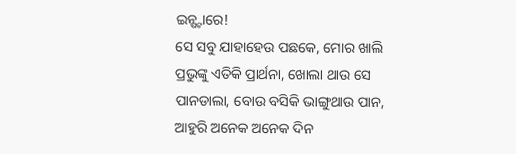ଇନ୍ଷ୍ଟାରେ!
ସେ ସବୁ ଯାହାହେଉ ପଛକେ, ମୋର ଖାଲି ପ୍ରଭୁଙ୍କୁ ଏତିକି ପ୍ରାର୍ଥନା, ଖୋଲା ଥାଉ ସେ ପାନଡାଲା, ବୋଉ ବସିକି ଭାଙ୍ଗୁଥାଉ ପାନ, ଆହୁରି ଅନେକ ଅନେକ ଦିନ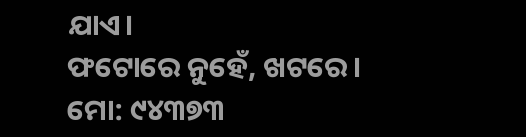ଯାଏ।
ଫଟୋରେ ନୁହେଁ, ଖଟରେ।
ମୋ: ୯୪୩୭୩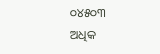୦୪୫୦୩
ଅଧିକ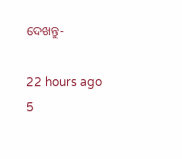ଦେଖନ୍ତୁ-

22 hours ago
5